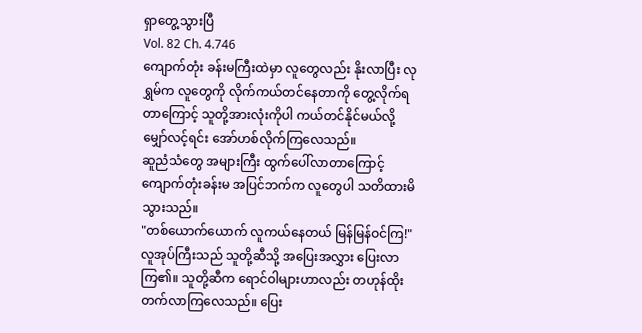ရှာတွေ့သွားပြီ
Vol. 82 Ch. 4.746
ကျောက်တုံး ခန်းမကြီးထဲမှာ လူတွေလည်း နိုးလာပြီး လုရွှမ်က လူတွေကို လိုက်ကယ်တင်နေတာကို တွေ့လိုက်ရတာကြောင့် သူတို့အားလုံးကိုပါ ကယ်တင်နိုင်မယ်လို့ မျှော်လင့်ရင်း အော်ဟစ်လိုက်ကြလေသည်။
ဆူညံသံတွေ အများကြီး ထွက်ပေါ်လာတာကြောင့် ကျောက်တုံးခန်းမ အပြင်ဘက်က လူတွေပါ သတိထားမိသွားသည်။
"တစ်ယောက်ယောက် လူကယ်နေတယ် မြန်မြန်ဝင်ကြ!"
လူအုပ်ကြီးသည် သူတို့ဆီသို့ အပြေးအလွှား ပြေးလာကြ၏။ သူတို့ဆီက ရောင်ဝါများဟာလည်း တဟုန်ထိုး တက်လာကြလေသည်။ ပြေး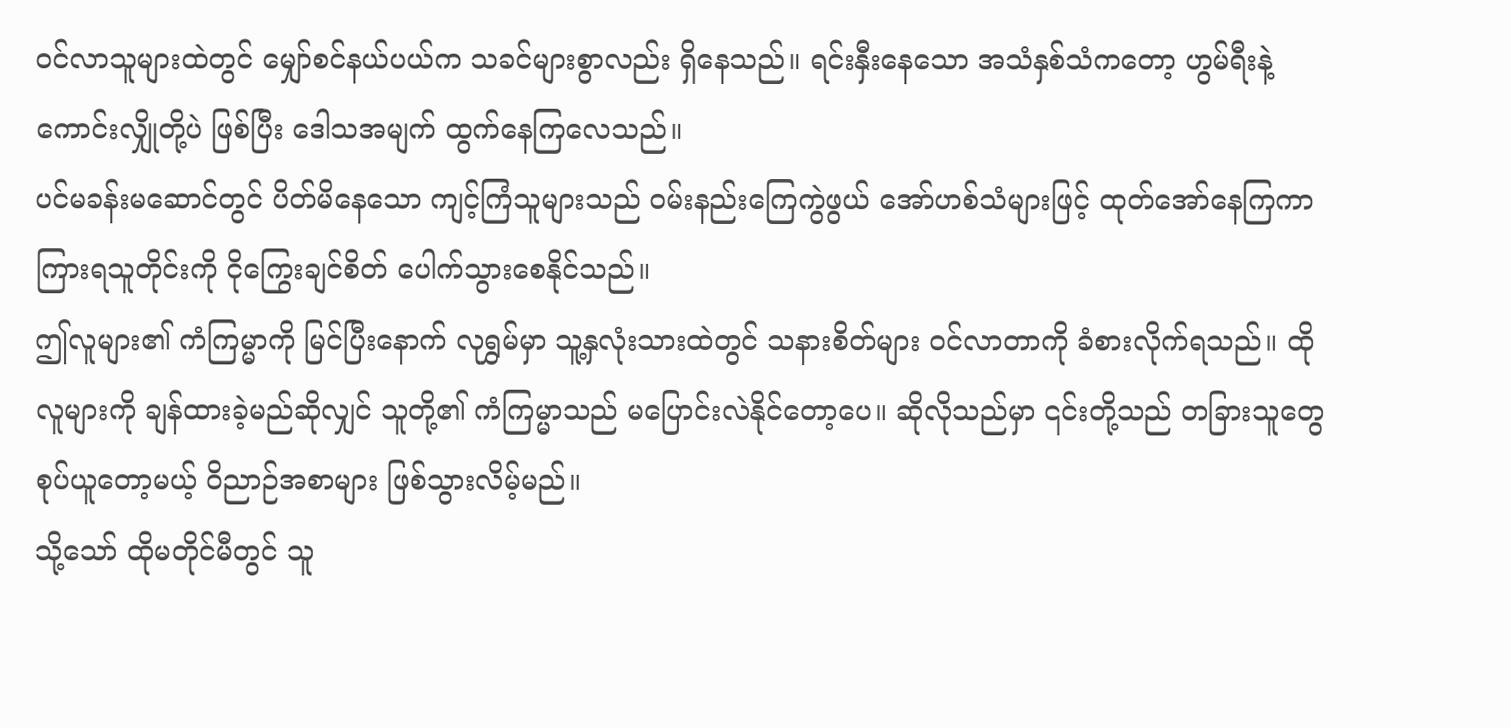ဝင်လာသူများထဲတွင် မျှော်စင်နယ်ပယ်က သခင်များစွာလည်း ရှိနေသည်။ ရင်းနှီးနေသော အသံနှစ်သံကတော့ ဟွမ်ရီးနဲ့ ကောင်းလျှိုတို့ပဲ ဖြစ်ပြီး ဒေါသအမျက် ထွက်နေကြလေသည်။
ပင်မခန်းမဆောင်တွင် ပိတ်မိနေသော ကျင့်ကြံသူများသည် ဝမ်းနည်းကြေကွဲဖွယ် အော်ဟစ်သံများဖြင့် ထုတ်အော်နေကြကာ ကြားရသူတိုင်းကို ငိုကြွေးချင်စိတ် ပေါက်သွားစေနိုင်သည်။
ဤလူများ၏ ကံကြမ္မာကို မြင်ပြီးနောက် လုရွှမ်မှာ သူ့နှလုံးသားထဲတွင် သနားစိတ်များ ဝင်လာတာကို ခံစားလိုက်ရသည်။ ထိုလူများကို ချန်ထားခဲ့မည်ဆိုလျှင် သူတို့၏ ကံကြမ္မာသည် မပြောင်းလဲနိုင်တော့ပေ။ ဆိုလိုသည်မှာ ၎င်းတို့သည် တခြားသူတွေ စုပ်ယူတော့မယ့် ဝိညာဉ်အစာများ ဖြစ်သွားလိမ့်မည်။
သို့သော် ထိုမတိုင်မီတွင် သူ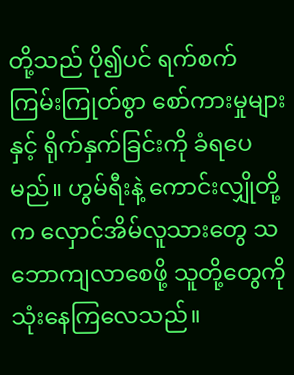တို့သည် ပို၍ပင် ရက်စက်ကြမ်းကြုတ်စွာ စော်ကားမှုများနှင့် ရိုက်နှက်ခြင်းကို ခံရပေမည်။ ဟွမ်ရီးနဲ့ ကောင်းလျှိုတို့က လှောင်အိမ်လူသားတွေ သဘောကျလာစေဖို့ သူတို့တွေကို သုံးနေကြလေသည်။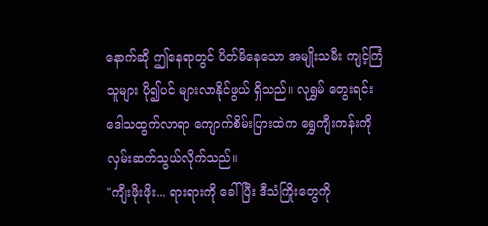နောက်ဆို ဤနေရာတွင် ပိတ်မိနေသော အမျိုးသမီး ကျင့်ကြံသူများ ပို၍ပင် များလာနိုင်ဖွယ် ရှိသည်။ လုရွှမ် တွေးရင်း ဒေါသထွက်လာရာ ကျောက်စိမ်းပြားထဲက ရွှေကျီးကန်းကို လှမ်းဆက်သွယ်လိုက်သည်။
"ကျီးဖိုးဖိုး... ရားရားကို ခေါ်ပြီး ဒီသံကြိုးတွေကို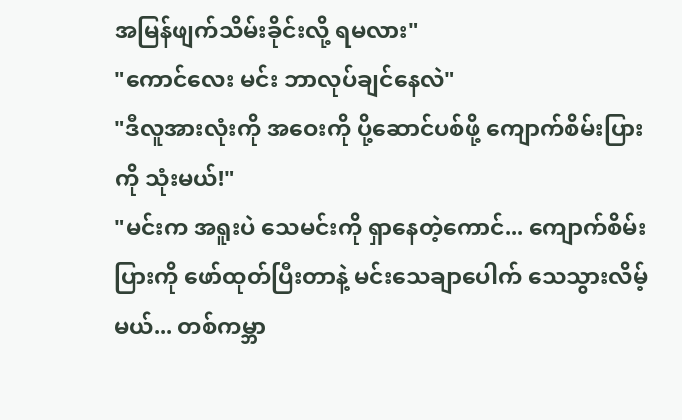အမြန်ဖျက်သိမ်းခိုင်းလို့ ရမလား"
"ကောင်လေး မင်း ဘာလုပ်ချင်နေလဲ"
"ဒီလူအားလုံးကို အဝေးကို ပို့ဆောင်ပစ်ဖို့ ကျောက်စိမ်းပြားကို သုံးမယ်!"
"မင်းက အရူးပဲ သေမင်းကို ရှာနေတဲ့ကောင်... ကျောက်စိမ်းပြားကို ဖော်ထုတ်ပြီးတာနဲ့ မင်းသေချာပေါက် သေသွားလိမ့်မယ်... တစ်ကမ္ဘာ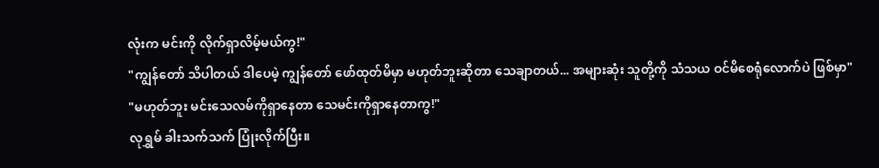လုံးက မင်းကို လိုက်ရှာလိမ့်မယ်ကွ!"
"ကျွန်တော် သိပါတယ် ဒါပေမဲ့ ကျွန်တော် ဖော်ထုတ်မိမှာ မဟုတ်ဘူးဆိုတာ သေချာတယ်... အများဆုံး သူတို့ကို သံသယ ဝင်မိစေရုံလောက်ပဲ ဖြစ်မှာ"
"မဟုတ်ဘူး မင်းသေလမ်ကိုရှာနေတာ သေမင်းကိုရှာနေတာကွ!"
လုရွှမ် ခါးသက်သက် ပြုံးလိုက်ပြီး။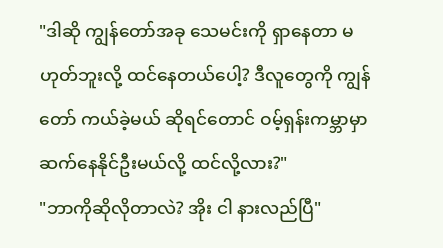"ဒါဆို ကျွန်တော်အခု သေမင်းကို ရှာနေတာ မဟုတ်ဘူးလို့ ထင်နေတယ်ပေါ့? ဒီလူတွေကို ကျွန်တော် ကယ်ခဲ့မယ် ဆိုရင်တောင် ဝမ့်ရှန်းကမ္ဘာမှာ ဆက်နေနိုင်ဦးမယ်လို့ ထင်လို့လား?"
"ဘာကိုဆိုလိုတာလဲ? အိုး ငါ နားလည်ပြီ"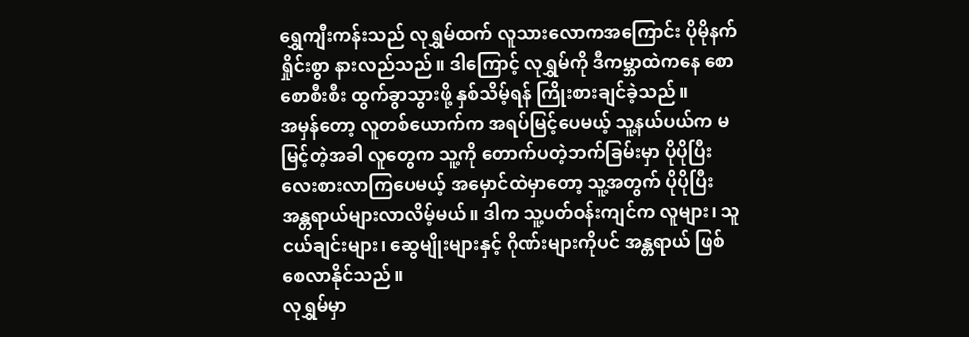ရွှေကျီးကန်းသည် လုရွှမ်ထက် လူသားလောကအကြောင်း ပိုမိုနက်ရှိုင်းစွာ နားလည်သည်။ ဒါကြောင့် လုရွှမ်ကို ဒီကမ္ဘာထဲကနေ စောစောစီးစီး ထွက်ခွာသွားဖို့ နှစ်သိမ့်ရန် ကြိုးစားချင်ခဲ့သည်။
အမှန်တော့ လူတစ်ယောက်က အရပ်မြင့်ပေမယ့် သူ့နယ်ပယ်က မမြင့်တဲ့အခါ လူတွေက သူ့ကို တောက်ပတဲ့ဘက်ခြမ်းမှာ ပိုပိုပြီး လေးစားလာကြပေမယ့် အမှောင်ထဲမှာတော့ သူ့အတွက် ပိုပိုပြီး အန္တရာယ်များလာလိမ့်မယ်။ ဒါက သူ့ပတ်ဝန်းကျင်က လူများ၊ သူငယ်ချင်းများ၊ ဆွေမျိုးများနှင့် ဂိုဏ်းများကိုပင် အန္တရာယ် ဖြစ်စေလာနိုင်သည်။
လုရွှမ်မှာ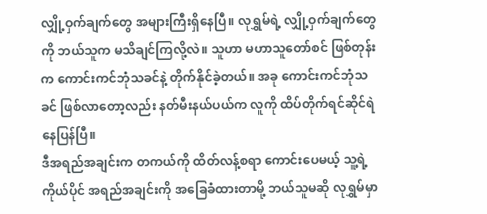လျှို့ဝှက်ချက်တွေ အများကြီးရှိနေပြီ။ လုရွှမ်ရဲ့ လျှို့ဝှက်ချက်တွေကို ဘယ်သူက မသိချင်ကြလို့လဲ။ သူဟာ မဟာသူတော်စင် ဖြစ်တုန်းက ကောင်းကင်ဘုံသခင်နဲ့ တိုက်နိုင်ခဲ့တယ်။ အခု ကောင်းကင်ဘုံသခင် ဖြစ်လာတော့လည်း နတ်မီးနယ်ပယ်က လူကို ထိပ်တိုက်ရင်ဆိုင်ရဲနေပြန်ပြီ။
ဒီအရည်အချင်းက တကယ်ကို ထိတ်လန့်စရာ ကောင်းပေမယ့် သူ့ရဲ့ကိုယ်ပိုင် အရည်အချင်းကို အခြေခံထားတာမို့ ဘယ်သူမဆို လုရွှမ်မှာ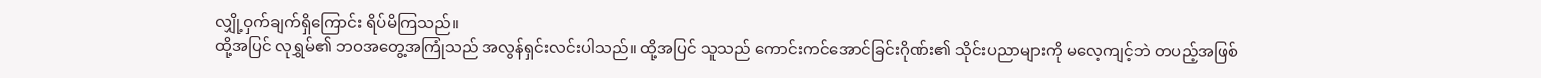လျှို့ဝှက်ချက်ရှိကြောင်း ရိပ်မိကြသည်။
ထို့အပြင် လုရွှမ်၏ ဘဝအတွေ့အကြုံသည် အလွန်ရှင်းလင်းပါသည်။ ထို့အပြင် သူသည် ကောင်းကင်အောင်ခြင်းဂိုဏ်း၏ သိုင်းပညာများကို မလေ့ကျင့်ဘဲ တပည့်အဖြစ်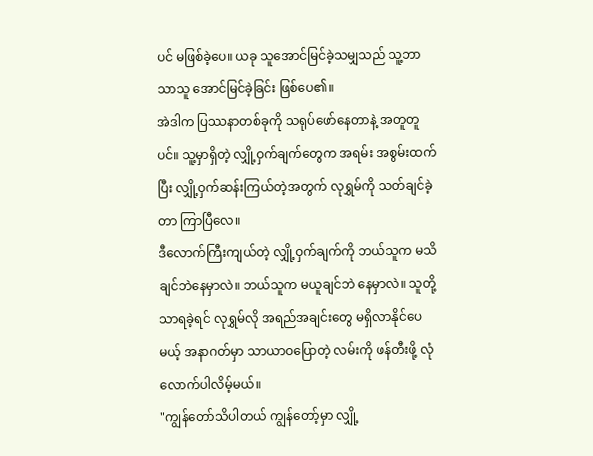ပင် မဖြစ်ခဲ့ပေ။ ယခု သူအောင်မြင်ခဲ့သမျှသည် သူ့ဘာသာသူ အောင်မြင်ခဲ့ခြင်း ဖြစ်ပေ၏။
အဲဒါက ပြဿနာတစ်ခုကို သရုပ်ဖော်နေတာနဲ့ အတူတူပင်။ သူ့မှာရှိတဲ့ လျှို့ဝှက်ချက်တွေက အရမ်း အစွမ်းထက်ပြီး လျှို့ဝှက်ဆန်းကြယ်တဲ့အတွက် လုရွှမ်ကို သတ်ချင်ခဲ့တာ ကြာပြီလေ။
ဒီလောက်ကြီးကျယ်တဲ့ လျှို့ဝှက်ချက်ကို ဘယ်သူက မသိချင်ဘဲနေမှာလဲ။ ဘယ်သူက မယူချင်ဘဲ နေမှာလဲ။ သူတို့သာရခဲ့ရင် လုရွှမ်လို အရည်အချင်းတွေ မရှိလာနိုင်ပေမယ့် အနာဂတ်မှာ သာယာဝပြောတဲ့ လမ်းကို ဖန်တီးဖို့ လုံလောက်ပါလိမ့်မယ်။
"ကျွန်တော်သိပါတယ် ကျွန်တော့်မှာ လျှို့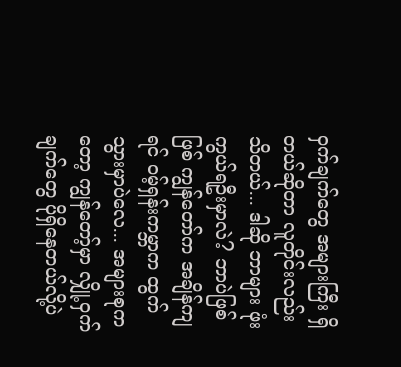ဝှက်ချက်တွေ အများကြီး ရှိတယ်ဆိုတာ လူတိုင်းလည်း သိတယ်... ဒါဆို ဘာများ ဖုံးကွယ်ရဦးမှာလဲ? ဘာပဲဖြစ်ဖြစ် ကျွန်တော်က အချိန်ကျရင် ဝမ့်ရှန်းကမ္ဘာက ထွက်သွားမှာပဲလေ... အများစုကတော့ ကျွန်တော့်မှာ လျှို့ဝှက်ချက်တွေ ပိုရှိနေတယ်လို့ပဲ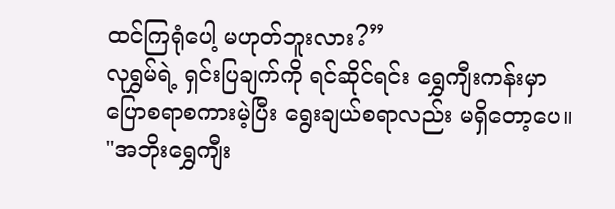ထင်ကြရုံပေါ့ မဟုတ်ဘူးလား?”
လုရွှမ်ရဲ့ ရှင်းပြချက်ကို ရင်ဆိုင်ရင်း ရွှေကျီးကန်းမှာ ပြောစရာစကားမဲ့ပြီး ရွေးချယ်စရာလည်း မရှိတော့ပေ။
"အဘိုးရွှေကျီး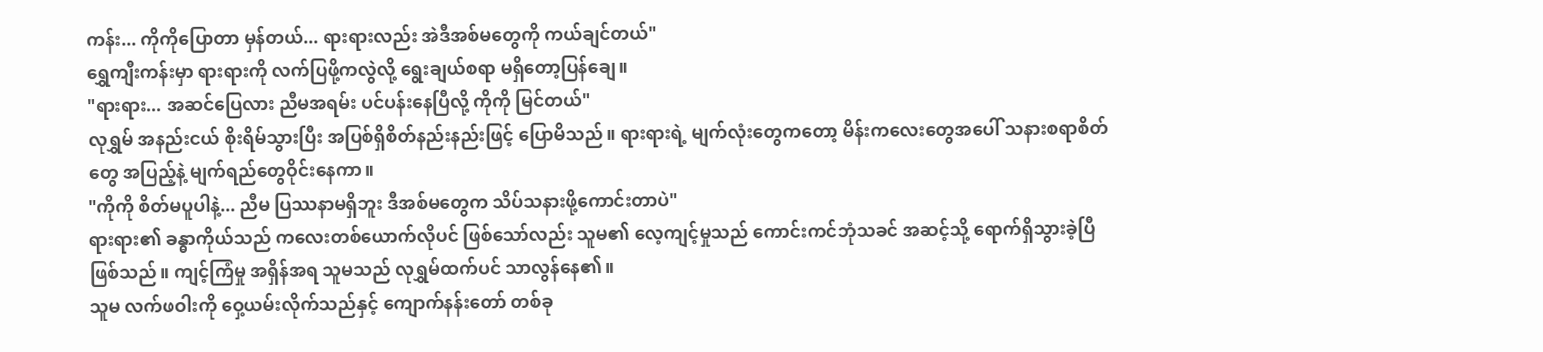ကန်း... ကိုကိုပြောတာ မှန်တယ်... ရားရားလည်း အဲဒီအစ်မတွေကို ကယ်ချင်တယ်"
ရွှေကျီးကန်းမှာ ရားရားကို လက်ပြဖို့ကလွဲလို့ ရွေးချယ်စရာ မရှိတော့ပြန်ချေ။
"ရားရား... အဆင်ပြေလား ညီမအရမ်း ပင်ပန်းနေပြီလို့ ကိုကို မြင်တယ်"
လုရွှမ် အနည်းငယ် စိုးရိမ်သွားပြီး အပြစ်ရှိစိတ်နည်းနည်းဖြင့် ပြောမိသည်။ ရားရားရဲ့ မျက်လုံးတွေကတော့ မိန်းကလေးတွေအပေါ် သနားစရာစိတ်တွေ အပြည့်နဲ့ မျက်ရည်တွေဝိုင်းနေကာ။
"ကိုကို စိတ်မပူပါနဲ့... ညီမ ပြဿနာမရှိဘူး ဒီအစ်မတွေက သိပ်သနားဖို့ကောင်းတာပဲ"
ရားရား၏ ခန္ဓာကိုယ်သည် ကလေးတစ်ယောက်လိုပင် ဖြစ်သော်လည်း သူမ၏ လေ့ကျင့်မှုသည် ကောင်းကင်ဘုံသခင် အဆင့်သို့ ရောက်ရှိသွားခဲ့ပြီ ဖြစ်သည်။ ကျင့်ကြံမှု အရှိန်အရ သူမသည် လုရွှမ်ထက်ပင် သာလွန်နေ၏။
သူမ လက်ဖဝါးကို ဝှေ့ယမ်းလိုက်သည်နှင့် ကျောက်နန်းတော် တစ်ခု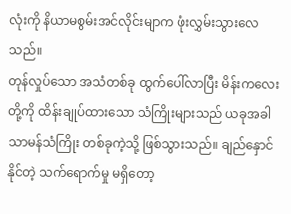လုံးကို နိယာမစွမ်းအင်လိုင်းမျာက ဖုံးလွှမ်းသွားလေသည်။
တုန်လှုပ်သော အသံတစ်ခု ထွက်ပေါ်လာပြီး မိန်းကလေးတို့ကို ထိန်းချုပ်ထားသော သံကြိုးများသည် ယခုအခါ သာမန်သံကြိုး တစ်ခုကဲ့သို့ ဖြစ်သွားသည်။ ချည်နှောင်နိုင်တဲ့ သက်ရောက်မှု မရှိတော့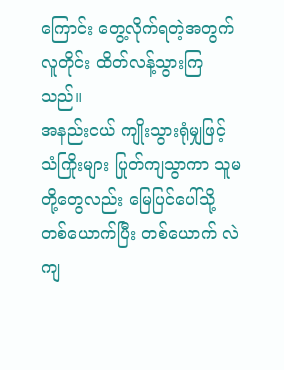ကြောင်း တွေ့လိုက်ရတဲ့အတွက် လူတိုင်း ထိတ်လန့်သွားကြသည်။
အနည်းငယ် ကျိုးသွားရုံမျှဖြင့် သံကြိုးများ ပြုတ်ကျသွာကာ သူမတို့တွေလည်း မြေပြင်ပေါ်သို့ တစ်ယောက်ပြီး တစ်ယောက် လဲကျ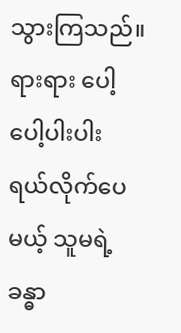သွားကြသည်။
ရားရား ပေါ့ပေါ့ပါးပါး ရယ်လိုက်ပေမယ့် သူမရဲ့ ခန္ဓာ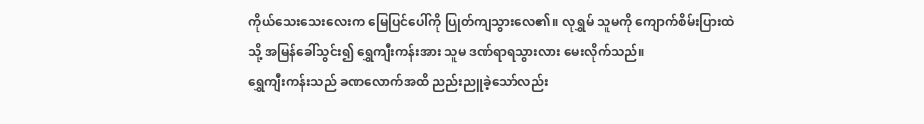ကိုယ်သေးသေးလေးက မြေပြင်ပေါ်ကို ပြုတ်ကျသွားလေ၏။ လုရွှမ် သူမကို ကျောက်စိမ်းပြားထဲသို့ အမြန်ခေါ်သွင်း၍ ရွှေကျီးကန်းအား သူမ ဒဏ်ရာရသွားလား မေးလိုက်သည်။
ရွှေကျီးကန်းသည် ခဏလောက်အထိ ညည်းညူခဲ့သော်လည်း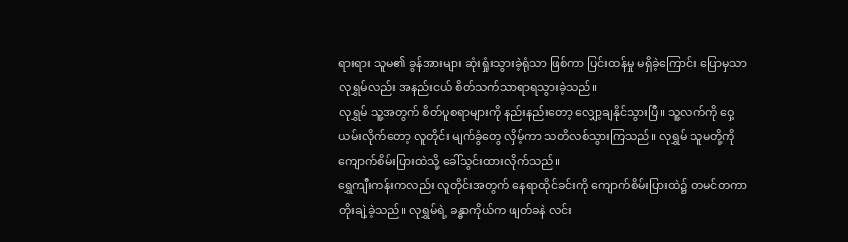ရားရား သူမ၏ ခွန်အားများ ဆုံးရှုံးသွားခဲ့ရုံသာ ဖြစ်ကာ ပြင်းထန်မှု မရှိခဲ့ကြောင်း ပြောမှသာ လုရွှမ်လည်း အနည်းငယ် စိတ်သက်သာရာရသွားခဲ့သည်။
လုရွှမ် သူ့အတွက် စိတ်ပူစရာများကို နည်းနည်းတော့ လျှော့ချနိုင်သွားပြီ။ သူ့လက်ကို ဝှေ့ယမ်းလိုက်တော့ လူတိုင်း မျက်ခွံတွေ လှိမ့်ကာ သတိလစ်သွားကြသည်။ လုရွှမ် သူမတို့ကို ကျောက်စိမ်းပြားထဲသို့ ခေါ်သွင်းထားလိုက်သည်။
ရွှေကျီးကန်းကလည်း လူတိုင်းအတွက် နေရာထိုင်ခင်းကို ကျောက်စိမ်းပြားထဲ၌ တမင်တကာ တိုးချဲ့ခဲ့သည်။ လုရွှမ်ရဲ့ ခန္ဓာကိုယ်က ဖျတ်ခနဲ လင်း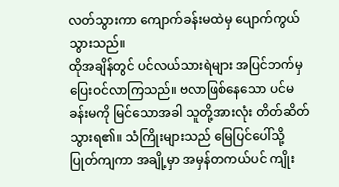လတ်သွားကာ ကျောက်ခန်းမထဲမှ ပျောက်ကွယ်သွားသည်။
ထိုအချိန်တွင် ပင်လယ်သားရဲများ အပြင်ဘက်မှ ပြေးဝင်လာကြသည်။ ဗလာဖြစ်နေသော ပင်မခန်းမကို မြင်သောအခါ သူတို့အားလုံး တိတ်ဆိတ်သွားရ၏။ သံကြိုးများသည် မြေပြင်ပေါ်သို့ ပြုတ်ကျကာ အချို့မှာ အမှန်တကယ်ပင် ကျိုး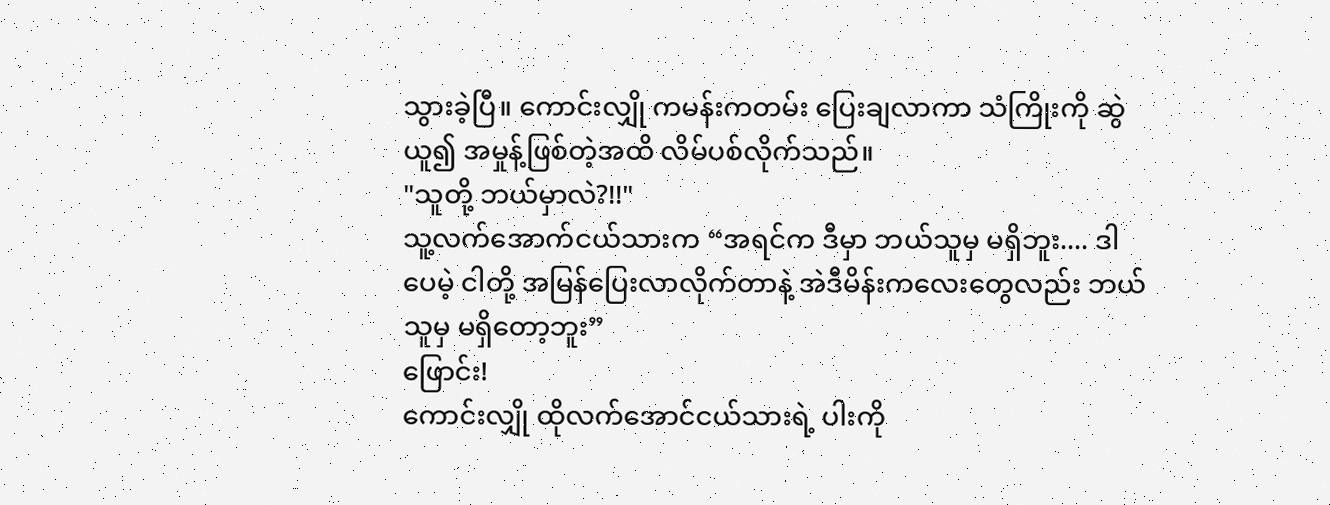သွားခဲ့ပြီ။ ကောင်းလျှို ကမန်းကတမ်း ပြေးချလာကာ သံကြိုးကို ဆွဲယူ၍ အမှုန့်ဖြစ်တဲ့အထိ လိမ်ပစ်လိုက်သည်။
"သူတို့ ဘယ်မှာလဲ?!!"
သူ့လက်အောက်ငယ်သားက “အရင်က ဒီမှာ ဘယ်သူမှ မရှိဘူး.... ဒါပေမဲ့ ငါတို့ အမြန်ပြေးလာလိုက်တာနဲ့ အဲဒီမိန်းကလေးတွေလည်း ဘယ်သူမှ မရှိတော့ဘူး”
ဖြောင်း!
ကောင်းလျှို ထိုလက်အောင်ငယ်သားရဲ့ ပါးကို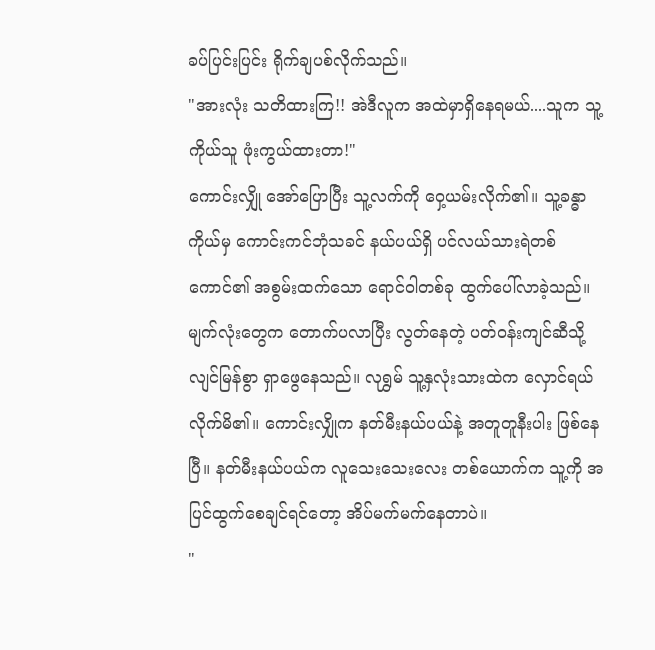ခပ်ပြင်းပြင်း ရိုက်ချပစ်လိုက်သည်။
"အားလုံး သတိထားကြ!! အဲဒီလူက အထဲမှာရှိနေရမယ်....သူက သူ့ကိုယ်သူ ဖုံးကွယ်ထားတာ!"
ကောင်းလျှို အော်ပြောပြီး သူ့လက်ကို ဝှေ့ယမ်းလိုက်၏။ သူ့ခန္ဓာကိုယ်မှ ကောင်းကင်ဘုံသခင် နယ်ပယ်ရှိ ပင်လယ်သားရဲတစ်ကောင်၏ အစွမ်းထက်သော ရောင်ဝါတစ်ခု ထွက်ပေါ်လာခဲ့သည်။
မျက်လုံးတွေက တောက်ပလာပြီး လွတ်နေတဲ့ ပတ်ဝန်းကျင်ဆီသို့ လျင်မြန်စွာ ရှာဖွေနေသည်။ လုရွှမ် သူ့နှလုံးသားထဲက လှောင်ရယ်လိုက်မိ၏။ ကောင်းလျှိုက နတ်မီးနယ်ပယ်နဲ့ အတူတူနီးပါး ဖြစ်နေပြီ။ နတ်မီးနယ်ပယ်က လူသေးသေးလေး တစ်ယောက်က သူ့ကို အပြင်ထွက်စေချင်ရင်တော့ အိပ်မက်မက်နေတာပဲ။
"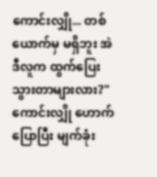ကောင်းလျှို... တစ်ယောက်မှ မရှိဘူး အဲဒီလူက ထွက်ပြေးသွားတာများလား?"
ကောင်းလျှို ဟောက်ပြောပြီး မျက်ခုံး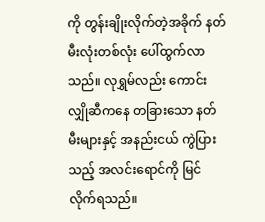ကို တွန်းချိုးလိုက်တဲ့အခိုက် နတ်မီးလုံးတစ်လုံး ပေါ်ထွက်လာသည်။ လုရွှမ်လည်း ကောင်းလျှိုဆီကနေ တခြားသော နတ်မီးများနှင့် အနည်းငယ် ကွဲပြားသည့် အလင်းရောင်ကို မြင်လိုက်ရသည်။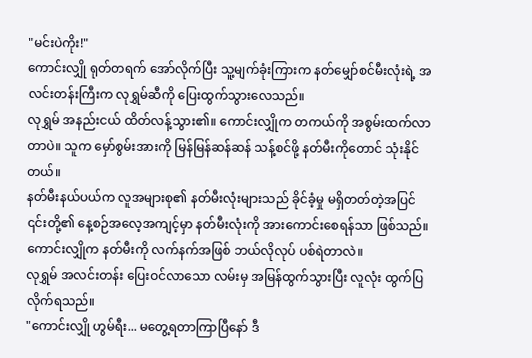"မင်းပဲကိုး!"
ကောင်းလျှို ရုတ်တရက် အော်လိုက်ပြီး သူ့မျက်ခုံးကြားက နတ်မျှော်စင်မီးလုံးရဲ့ အလင်းတန်းကြီးက လုရွှမ်ဆီကို ပြေးထွက်သွားလေသည်။
လုရွှမ် အနည်းငယ် ထိတ်လန့်သွား၏။ ကောင်းလျှိုက တကယ်ကို အစွမ်းထက်လာတာပဲ။ သူက မှော်စွမ်းအားကို မြန်မြန်ဆန်ဆန် သန့်စင်ဖို့ နတ်မီးကိုတောင် သုံးနိုင်တယ်။
နတ်မီးနယ်ပယ်က လူအများစု၏ နတ်မီးလုံးများသည် ခိုင်ခံ့မှု မရှိတတ်တဲ့အပြင် ၎င်းတို့၏ နေ့စဉ်အလေ့အကျင့်မှာ နတ်မီးလုံးကို အားကောင်းစေရန်သာ ဖြစ်သည်။ ကောင်းလျှိုက နတ်မီးကို လက်နက်အဖြစ် ဘယ်လိုလုပ် ပစ်ရဲတာလဲ။
လုရွှမ် အလင်းတန်း ပြေးဝင်လာသော လမ်းမှ အမြန်ထွက်သွားပြီး လူလုံး ထွက်ပြလိုက်ရသည်။
"ကောင်းလျှို ဟွမ်ရီး... မတွေ့ရတာကြာပြီနော် ဒီ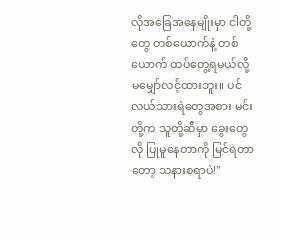လိုအခြေအနေမျိုးမှာ ငါတို့တွေ တစ်ယောက်နဲ့ တစ်ယောက် ထပ်တွေ့ရမယ်လို့ မမျှော်လင့်ထားဘူး။ ပင်လယ်သားရဲတွေအစား မင်းတို့က သူတို့ဆီမှာ ခွေးတွေလို ပြုမူနေတာကို မြင်ရတာတော့ သနားစရာပဲ!"